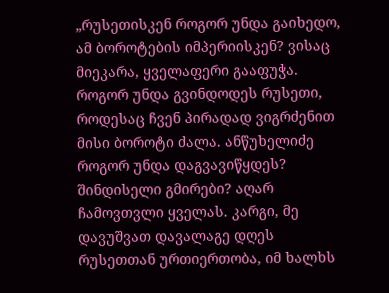„რუსეთისკენ როგორ უნდა გაიხედო, ამ ბოროტების იმპერიისკენ? ვისაც მიეკარა, ყველაფერი გააფუჭა. როგორ უნდა გვინდოდეს რუსეთი, როდესაც ჩვენ პირადად ვიგრძენით მისი ბოროტი ძალა. ანწუხელიძე როგორ უნდა დაგვავიწყდეს? შინდისელი გმირები? აღარ ჩამოვთვლი ყველას. კარგი, მე დავუშვათ დავალაგე დღეს რუსეთთან ურთიერთობა, იმ ხალხს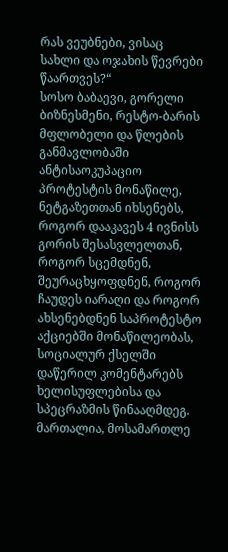რას ვეუბნები, ვისაც სახლი და ოჯახის წევრები წაართვეს?“
სოსო ბაბაევი, გორელი ბიზნესმენი, რესტო-ბარის მფლობელი და წლების განმავლობაში ანტისაოკუპაციო პროტესტის მონაწილე, ნეტგაზეთთან იხსენებს, როგორ დააკავეს 4 ივნისს გორის შესასვლელთან, როგორ სცემდნენ, შეურაცხყოფდნენ, როგორ ჩაუდეს იარაღი და როგორ ახსენებდნენ საპროტესტო აქციებში მონაწილეობას, სოციალურ ქსელში დაწერილ კომენტარებს ხელისუფლებისა და სპეცრაზმის წინააღმდეგ.
მართალია, მოსამართლე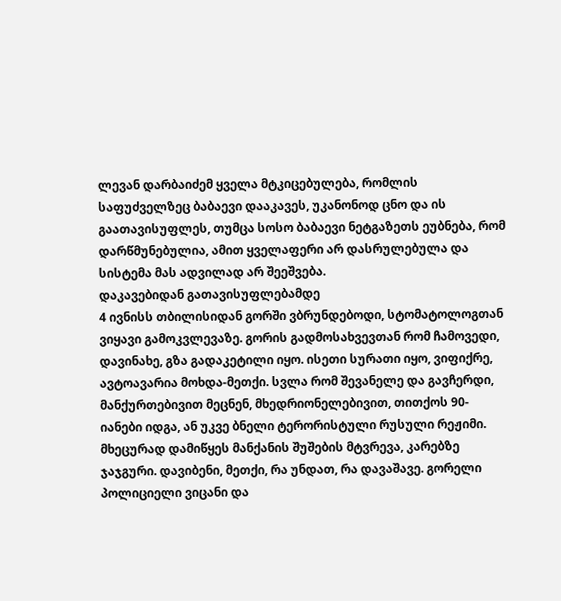ლევან დარბაიძემ ყველა მტკიცებულება, რომლის საფუძველზეც ბაბაევი დააკავეს, უკანონოდ ცნო და ის გაათავისუფლეს, თუმცა სოსო ბაბაევი ნეტგაზეთს ეუბნება, რომ დარწმუნებულია, ამით ყველაფერი არ დასრულებულა და სისტემა მას ადვილად არ შეეშვება.
დაკავებიდან გათავისუფლებამდე
4 ივნისს თბილისიდან გორში ვბრუნდებოდი, სტომატოლოგთან ვიყავი გამოკვლევაზე. გორის გადმოსახვევთან რომ ჩამოვედი, დავინახე, გზა გადაკეტილი იყო. ისეთი სურათი იყო, ვიფიქრე, ავტოავარია მოხდა-მეთქი. სვლა რომ შევანელე და გავჩერდი, მანქურთებივით მეცნენ, მხედრიონელებივით, თითქოს 90-იანები იდგა, ან უკვე ბნელი ტერორისტული რუსული რეჟიმი.
მხეცურად დამიწყეს მანქანის შუშების მტვრევა, კარებზე ჯაჯგური. დავიბენი, მეთქი, რა უნდათ, რა დავაშავე. გორელი პოლიციელი ვიცანი და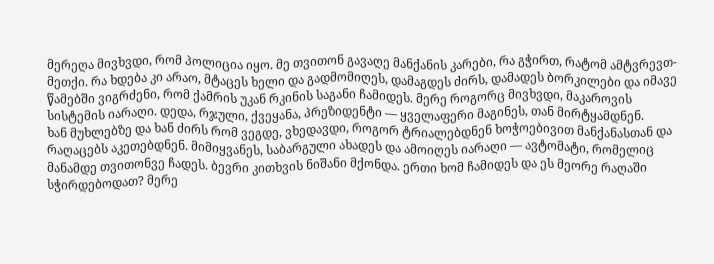მერეღა მივხვდი, რომ პოლიცია იყო. მე თვითონ გავაღე მანქანის კარები, რა გჭირთ, რატომ ამტვრევთ-მეთქი. რა ხდება კი არაო, მტაცეს ხელი და გადმომიღეს, დამაგდეს ძირს, დამადეს ბორკილები და იმავე წამებში ვიგრძენი, რომ ქამრის უკან რკინის საგანი ჩამიდეს. მერე როგორც მივხვდი, მაკაროვის სისტემის იარაღი. დედა, რჯული, ქვეყანა, პრეზიდენტი — ყველაფერი მაგინეს, თან მირტყამდნენ.
ხან მუხლებზე და ხან ძირს რომ ვეგდე, ვხედავდი, როგორ ტრიალებდნენ ხოჭოებივით მანქანასთან და რაღაცებს აკეთებდნენ. მიმიყვანეს, საბარგული ახადეს და ამოიღეს იარაღი — ავტომატი, რომელიც მანამდე თვითონვე ჩადეს. ბევრი კითხვის ნიშანი მქონდა. ერთი ხომ ჩამიდეს და ეს მეორე რაღაში სჭირდებოდათ? მერე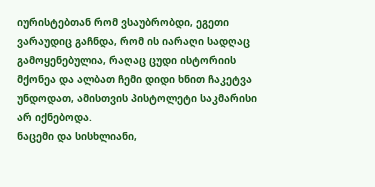იურისტებთან რომ ვსაუბრობდი, ეგეთი ვარაუდიც გაჩნდა, რომ ის იარაღი სადღაც გამოყენებულია, რაღაც ცუდი ისტორიის მქონეა და ალბათ ჩემი დიდი ხნით ჩაკეტვა უნდოდათ, ამისთვის პისტოლეტი საკმარისი არ იქნებოდა.
ნაცემი და სისხლიანი,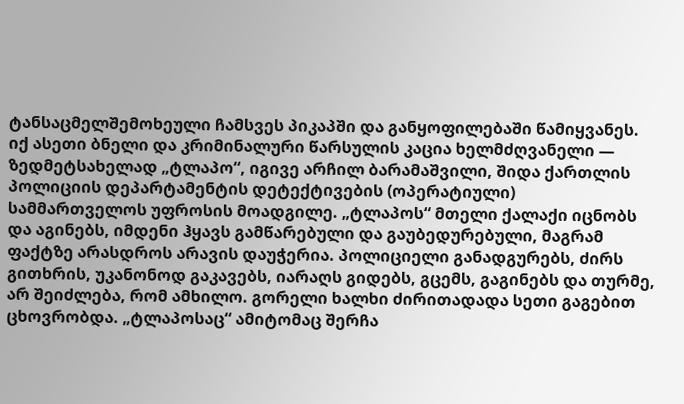ტანსაცმელშემოხეული ჩამსვეს პიკაპში და განყოფილებაში წამიყვანეს. იქ ასეთი ბნელი და კრიმინალური წარსულის კაცია ხელმძღვანელი — ზედმეტსახელად „ტლაპო“, იგივე არჩილ ბარამაშვილი, შიდა ქართლის პოლიციის დეპარტამენტის დეტექტივების (ოპერატიული) სამმართველოს უფროსის მოადგილე. „ტლაპოს“ მთელი ქალაქი იცნობს და აგინებს, იმდენი ჰყავს გამწარებული და გაუბედურებული, მაგრამ ფაქტზე არასდროს არავის დაუჭერია. პოლიციელი განადგურებს, ძირს გითხრის, უკანონოდ გაკავებს, იარაღს გიდებს, გცემს, გაგინებს და თურმე, არ შეიძლება, რომ ამხილო. გორელი ხალხი ძირითადადა სეთი გაგებით ცხოვრობდა. „ტლაპოსაც“ ამიტომაც შერჩა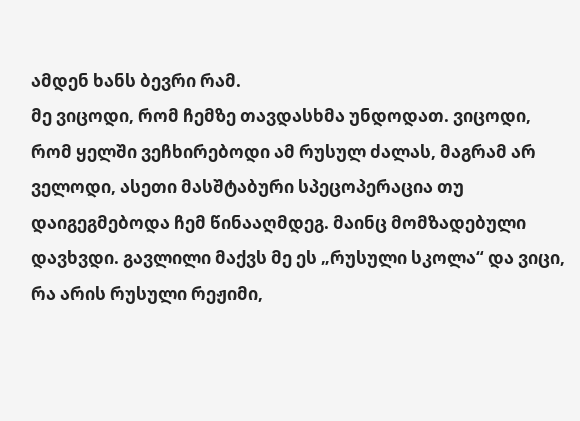ამდენ ხანს ბევრი რამ.
მე ვიცოდი, რომ ჩემზე თავდასხმა უნდოდათ. ვიცოდი, რომ ყელში ვეჩხირებოდი ამ რუსულ ძალას, მაგრამ არ ველოდი, ასეთი მასშტაბური სპეცოპერაცია თუ დაიგეგმებოდა ჩემ წინააღმდეგ. მაინც მომზადებული დავხვდი. გავლილი მაქვს მე ეს „რუსული სკოლა“ და ვიცი, რა არის რუსული რეჟიმი,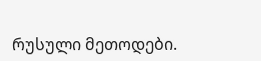რუსული მეთოდები.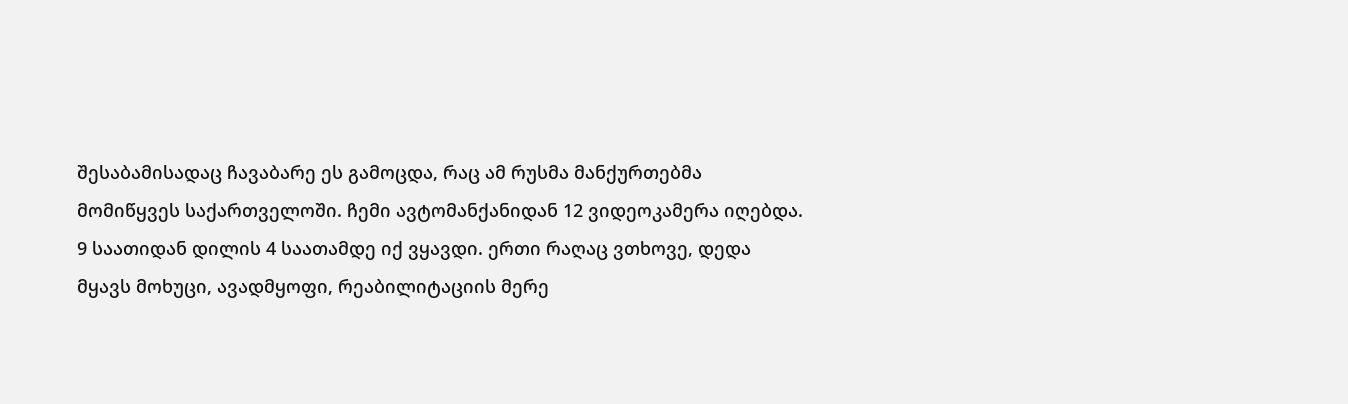შესაბამისადაც ჩავაბარე ეს გამოცდა, რაც ამ რუსმა მანქურთებმა მომიწყვეს საქართველოში. ჩემი ავტომანქანიდან 12 ვიდეოკამერა იღებდა.
9 საათიდან დილის 4 საათამდე იქ ვყავდი. ერთი რაღაც ვთხოვე, დედა მყავს მოხუცი, ავადმყოფი, რეაბილიტაციის მერე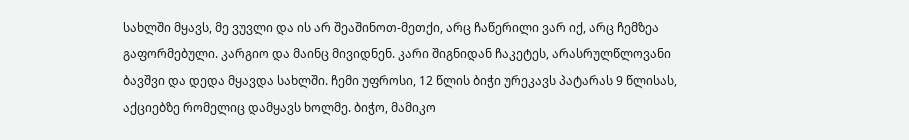სახლში მყავს, მე ვუვლი და ის არ შეაშინოთ-მეთქი, არც ჩაწერილი ვარ იქ, არც ჩემზეა გაფორმებული. კარგიო და მაინც მივიდნენ. კარი შიგნიდან ჩაკეტეს, არასრულწლოვანი ბავშვი და დედა მყავდა სახლში. ჩემი უფროსი, 12 წლის ბიჭი ურეკავს პატარას 9 წლისას, აქციებზე რომელიც დამყავს ხოლმე. ბიჭო, მამიკო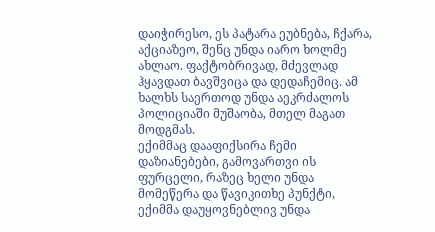დაიჭირესო, ეს პატარა ეუბნება, ჩქარა, აქციაზეო, შენც უნდა იარო ხოლმე ახლაო. ფაქტობრივად, მძევლად ჰყავდათ ბავშვიცა და დედაჩემიც. ამ ხალხს საერთოდ უნდა აეკრძალოს პოლიციაში მუშაობა, მთელ მაგათ მოდგმას.
ექიმმაც დააფიქსირა ჩემი დაზიანებები, გამოვართვი ის ფურცელი, რაზეც ხელი უნდა მომეწერა და წავიკითხე პუნქტი, ექიმმა დაუყოვნებლივ უნდა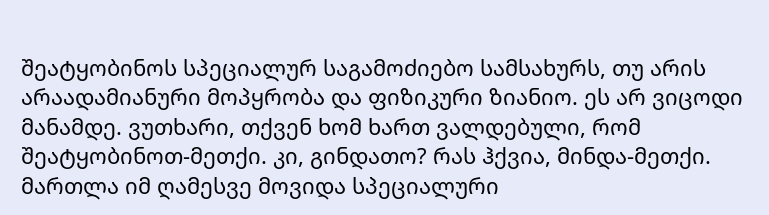შეატყობინოს სპეციალურ საგამოძიებო სამსახურს, თუ არის არაადამიანური მოპყრობა და ფიზიკური ზიანიო. ეს არ ვიცოდი მანამდე. ვუთხარი, თქვენ ხომ ხართ ვალდებული, რომ შეატყობინოთ-მეთქი. კი, გინდათო? რას ჰქვია, მინდა-მეთქი. მართლა იმ ღამესვე მოვიდა სპეციალური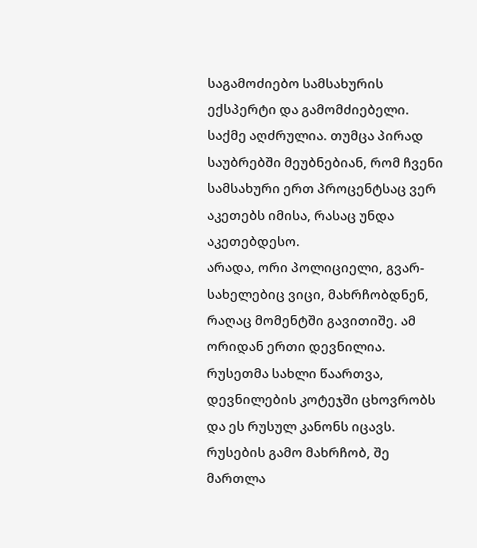საგამოძიებო სამსახურის ექსპერტი და გამომძიებელი. საქმე აღძრულია. თუმცა პირად საუბრებში მეუბნებიან, რომ ჩვენი სამსახური ერთ პროცენტსაც ვერ აკეთებს იმისა, რასაც უნდა აკეთებდესო.
არადა, ორი პოლიციელი, გვარ-სახელებიც ვიცი, მახრჩობდნენ, რაღაც მომენტში გავითიშე. ამ ორიდან ერთი დევნილია. რუსეთმა სახლი წაართვა, დევნილების კოტეჯში ცხოვრობს და ეს რუსულ კანონს იცავს. რუსების გამო მახრჩობ, შე მართლა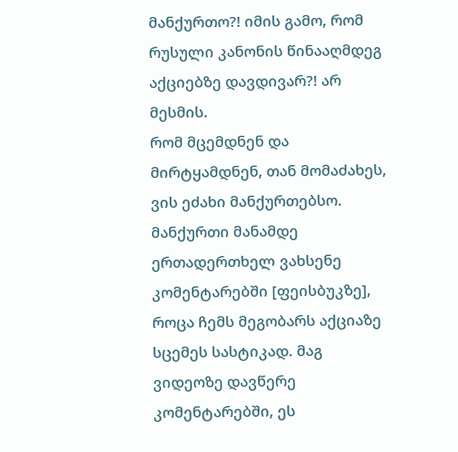მანქურთო?! იმის გამო, რომ რუსული კანონის წინააღმდეგ აქციებზე დავდივარ?! არ მესმის.
რომ მცემდნენ და მირტყამდნენ, თან მომაძახეს, ვის ეძახი მანქურთებსო. მანქურთი მანამდე ერთადერთხელ ვახსენე კომენტარებში [ფეისბუკზე], როცა ჩემს მეგობარს აქციაზე სცემეს სასტიკად. მაგ ვიდეოზე დავწერე კომენტარებში, ეს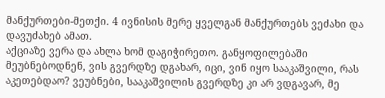მანქურთები-მეთქი. 4 ივნისის მერე ყველგან მანქურთებს ვეძახი და დავუძახებ ამათ.
აქციაზე ვერა და ახლა ხომ დაგიჭირეთო. განყოფილებაში მეუბნებოდნენ, ვის გვერდზე დგახარ, იცი, ვინ იყო სააკაშვილი, რას აკეთებდაო? ვეუბნები, სააკაშვილის გვერდზე კი არ ვდგავარ, მე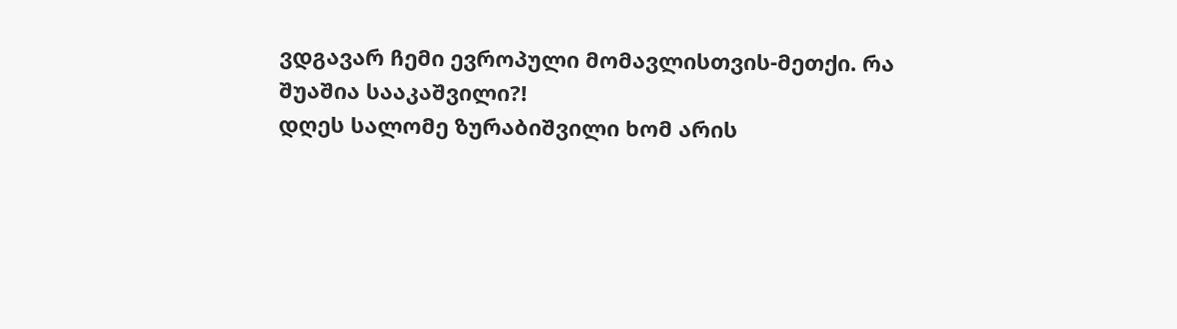ვდგავარ ჩემი ევროპული მომავლისთვის-მეთქი. რა შუაშია სააკაშვილი?!
დღეს სალომე ზურაბიშვილი ხომ არის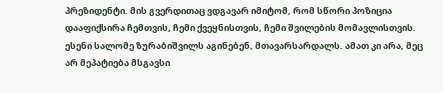პრეზიდენტი. მის გვერდითაც ვდგავარ იმიტომ, რომ სწორი პოზიცია დააფიქსირა ჩემთვის, ჩემი ქვეყნისთვის, ჩემი შვილების მომავლისთვის. ესენი სალომე ზურაბიშვილს აგინებენ, მთავარსარდალს. ამათ კი არა, მეც არ მეპატიება მსგავსი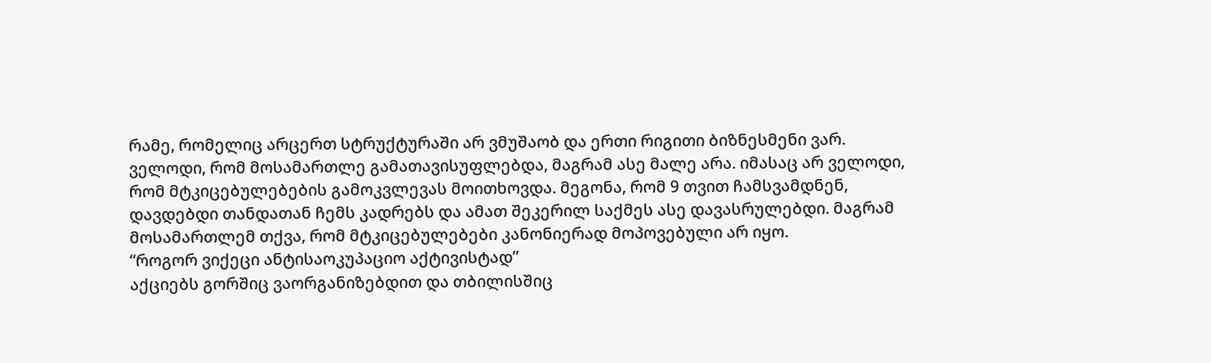რამე, რომელიც არცერთ სტრუქტურაში არ ვმუშაობ და ერთი რიგითი ბიზნესმენი ვარ.
ველოდი, რომ მოსამართლე გამათავისუფლებდა, მაგრამ ასე მალე არა. იმასაც არ ველოდი, რომ მტკიცებულებების გამოკვლევას მოითხოვდა. მეგონა, რომ 9 თვით ჩამსვამდნენ, დავდებდი თანდათან ჩემს კადრებს და ამათ შეკერილ საქმეს ასე დავასრულებდი. მაგრამ მოსამართლემ თქვა, რომ მტკიცებულებები კანონიერად მოპოვებული არ იყო.
“როგორ ვიქეცი ანტისაოკუპაციო აქტივისტად”
აქციებს გორშიც ვაორგანიზებდით და თბილისშიც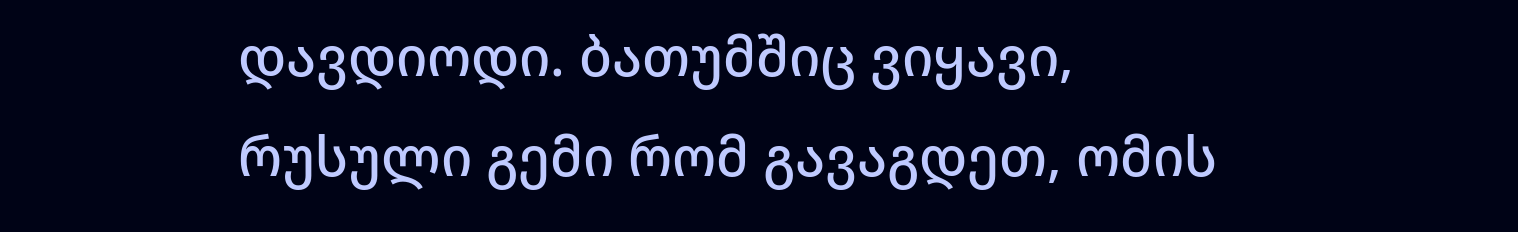დავდიოდი. ბათუმშიც ვიყავი, რუსული გემი რომ გავაგდეთ, ომის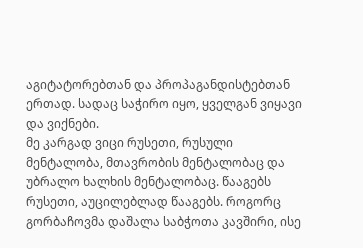აგიტატორებთან და პროპაგანდისტებთან ერთად. სადაც საჭირო იყო, ყველგან ვიყავი და ვიქნები.
მე კარგად ვიცი რუსეთი, რუსული მენტალობა, მთავრობის მენტალობაც და უბრალო ხალხის მენტალობაც. წააგებს რუსეთი, აუცილებლად წააგებს. როგორც გორბაჩოვმა დაშალა საბჭოთა კავშირი, ისე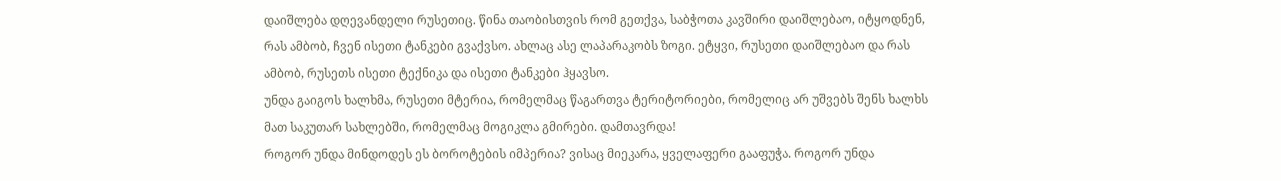დაიშლება დღევანდელი რუსეთიც. წინა თაობისთვის რომ გეთქვა, საბჭოთა კავშირი დაიშლებაო, იტყოდნენ, რას ამბობ, ჩვენ ისეთი ტანკები გვაქვსო. ახლაც ასე ლაპარაკობს ზოგი. ეტყვი, რუსეთი დაიშლებაო და რას ამბობ, რუსეთს ისეთი ტექნიკა და ისეთი ტანკები ჰყავსო.
უნდა გაიგოს ხალხმა, რუსეთი მტერია, რომელმაც წაგართვა ტერიტორიები, რომელიც არ უშვებს შენს ხალხს მათ საკუთარ სახლებში, რომელმაც მოგიკლა გმირები. დამთავრდა!
როგორ უნდა მინდოდეს ეს ბოროტების იმპერია? ვისაც მიეკარა, ყველაფერი გააფუჭა. როგორ უნდა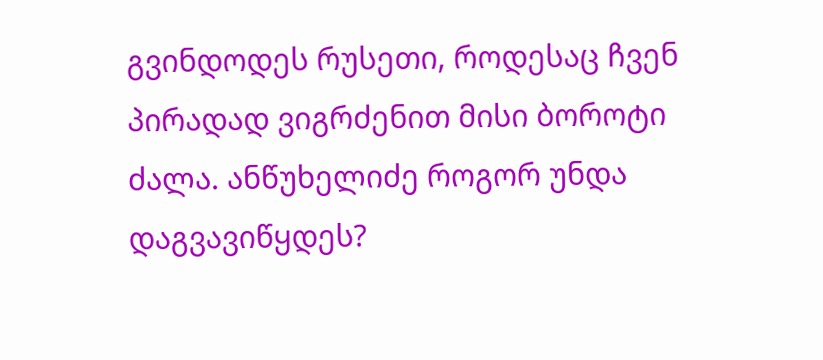გვინდოდეს რუსეთი, როდესაც ჩვენ პირადად ვიგრძენით მისი ბოროტი ძალა. ანწუხელიძე როგორ უნდა დაგვავიწყდეს?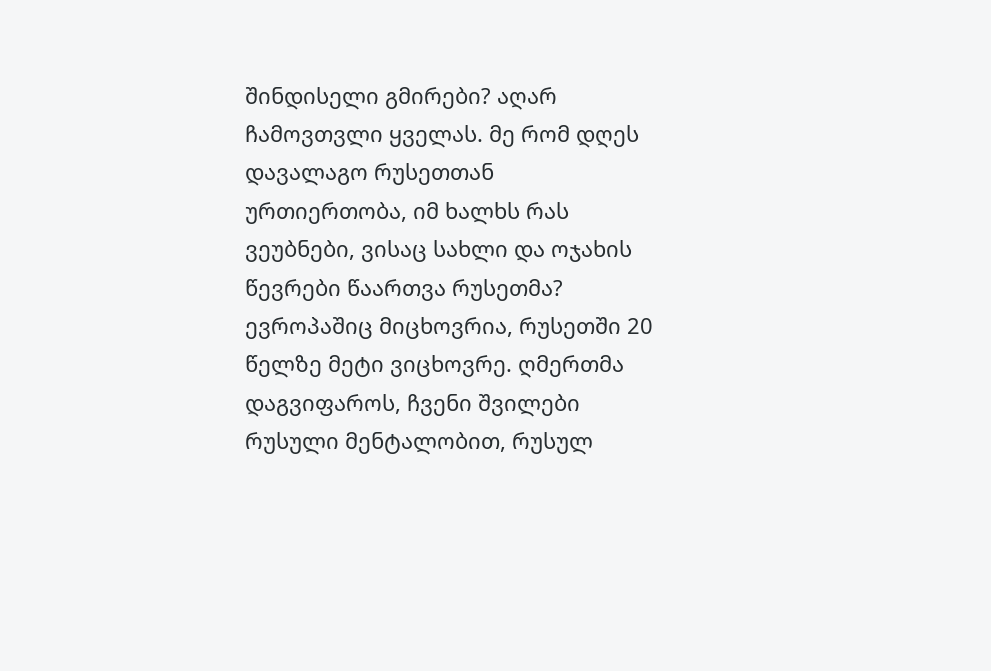შინდისელი გმირები? აღარ ჩამოვთვლი ყველას. მე რომ დღეს დავალაგო რუსეთთან ურთიერთობა, იმ ხალხს რას ვეუბნები, ვისაც სახლი და ოჯახის წევრები წაართვა რუსეთმა?
ევროპაშიც მიცხოვრია, რუსეთში 20 წელზე მეტი ვიცხოვრე. ღმერთმა დაგვიფაროს, ჩვენი შვილები რუსული მენტალობით, რუსულ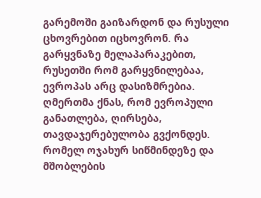გარემოში გაიზარდონ და რუსული ცხოვრებით იცხოვრონ. რა გარყვნაზე მელაპარაკებით, რუსეთში რომ გარყვნილებაა, ევროპას არც დასიზმრებია. ღმერთმა ქნას, რომ ევროპული განათლება, ღირსება, თავდაჯერებულობა გვქონდეს. რომელ ოჯახურ სიწმინდეზე და მშობლების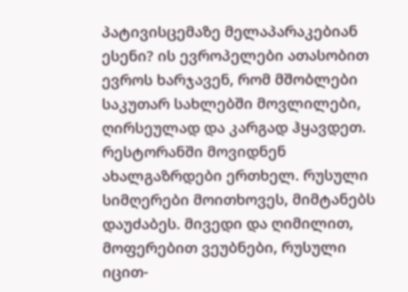პატივისცემაზე მელაპარაკებიან ესენი? ის ევროპელები ათასობით ევროს ხარჯავენ, რომ მშობლები საკუთარ სახლებში მოვლილები, ღირსეულად და კარგად ჰყავდეთ.
რესტორანში მოვიდნენ ახალგაზრდები ერთხელ. რუსული სიმღერები მოითხოვეს, მიმტანებს დაუძაბეს. მივედი და ღიმილით, მოფერებით ვეუბნები, რუსული იცით-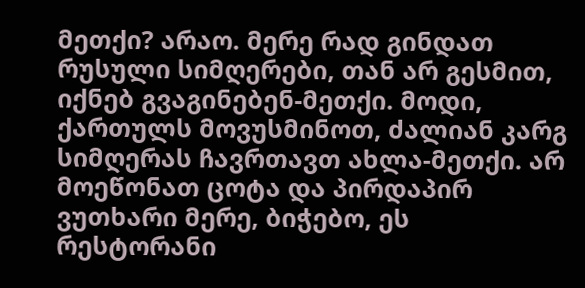მეთქი? არაო. მერე რად გინდათ რუსული სიმღერები, თან არ გესმით, იქნებ გვაგინებენ-მეთქი. მოდი, ქართულს მოვუსმინოთ, ძალიან კარგ სიმღერას ჩავრთავთ ახლა-მეთქი. არ მოეწონათ ცოტა და პირდაპირ ვუთხარი მერე, ბიჭებო, ეს რესტორანი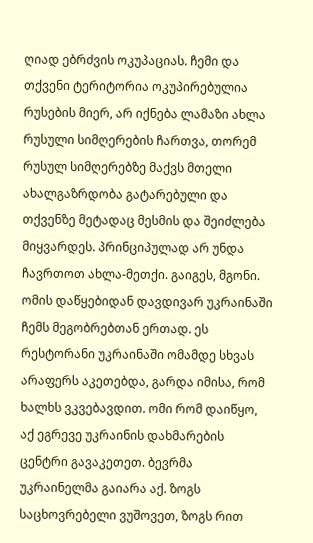ღიად ებრძვის ოკუპაციას. ჩემი და თქვენი ტერიტორია ოკუპირებულია რუსების მიერ, არ იქნება ლამაზი ახლა რუსული სიმღერების ჩართვა, თორემ რუსულ სიმღერებზე მაქვს მთელი ახალგაზრდობა გატარებული და თქვენზე მეტადაც მესმის და შეიძლება მიყვარდეს. პრინციპულად არ უნდა ჩავრთოთ ახლა-მეთქი. გაიგეს, მგონი.
ომის დაწყებიდან დავდივარ უკრაინაში ჩემს მეგობრებთან ერთად. ეს რესტორანი უკრაინაში ომამდე სხვას არაფერს აკეთებდა, გარდა იმისა, რომ ხალხს ვკვებავდით. ომი რომ დაიწყო, აქ ეგრევე უკრაინის დახმარების ცენტრი გავაკეთეთ. ბევრმა უკრაინელმა გაიარა აქ. ზოგს საცხოვრებელი ვუშოვეთ, ზოგს რით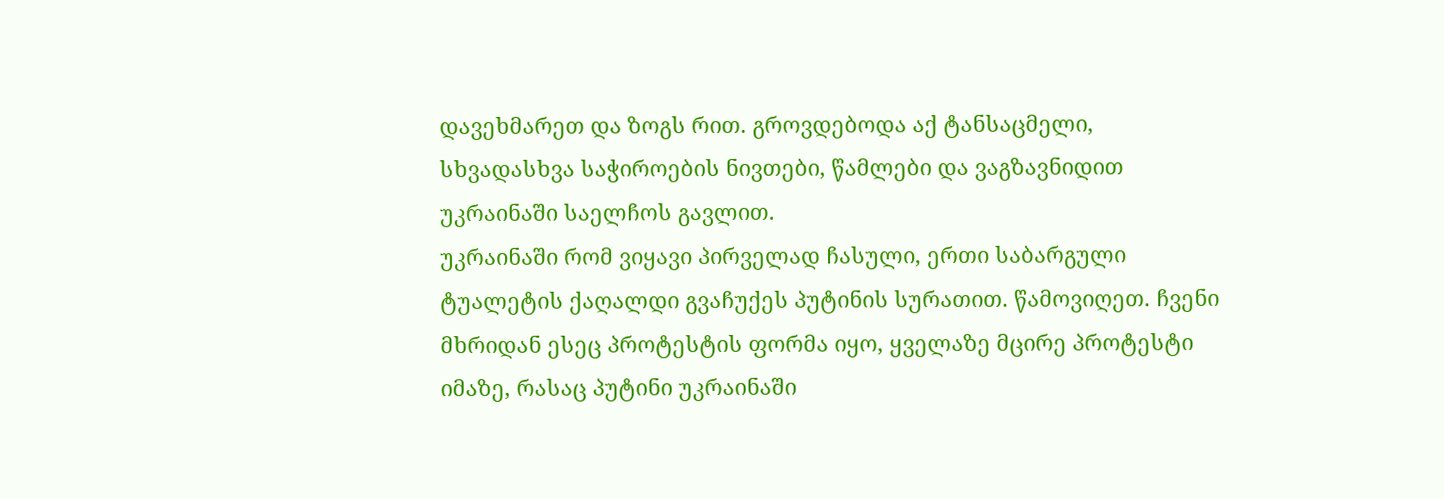დავეხმარეთ და ზოგს რით. გროვდებოდა აქ ტანსაცმელი, სხვადასხვა საჭიროების ნივთები, წამლები და ვაგზავნიდით უკრაინაში საელჩოს გავლით.
უკრაინაში რომ ვიყავი პირველად ჩასული, ერთი საბარგული ტუალეტის ქაღალდი გვაჩუქეს პუტინის სურათით. წამოვიღეთ. ჩვენი მხრიდან ესეც პროტესტის ფორმა იყო, ყველაზე მცირე პროტესტი იმაზე, რასაც პუტინი უკრაინაში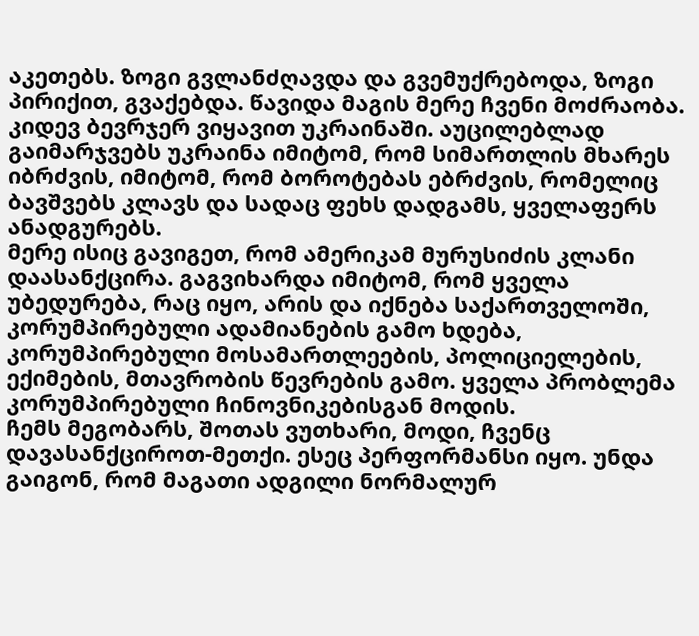აკეთებს. ზოგი გვლანძღავდა და გვემუქრებოდა, ზოგი პირიქით, გვაქებდა. წავიდა მაგის მერე ჩვენი მოძრაობა. კიდევ ბევრჯერ ვიყავით უკრაინაში. აუცილებლად გაიმარჯვებს უკრაინა იმიტომ, რომ სიმართლის მხარეს იბრძვის, იმიტომ, რომ ბოროტებას ებრძვის, რომელიც ბავშვებს კლავს და სადაც ფეხს დადგამს, ყველაფერს ანადგურებს.
მერე ისიც გავიგეთ, რომ ამერიკამ მურუსიძის კლანი დაასანქცირა. გაგვიხარდა იმიტომ, რომ ყველა უბედურება, რაც იყო, არის და იქნება საქართველოში, კორუმპირებული ადამიანების გამო ხდება, კორუმპირებული მოსამართლეების, პოლიციელების, ექიმების, მთავრობის წევრების გამო. ყველა პრობლემა კორუმპირებული ჩინოვნიკებისგან მოდის.
ჩემს მეგობარს, შოთას ვუთხარი, მოდი, ჩვენც დავასანქციროთ-მეთქი. ესეც პერფორმანსი იყო. უნდა გაიგონ, რომ მაგათი ადგილი ნორმალურ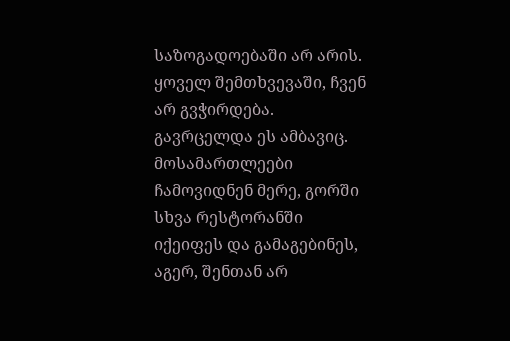საზოგადოებაში არ არის. ყოველ შემთხვევაში, ჩვენ არ გვჭირდება. გავრცელდა ეს ამბავიც. მოსამართლეები ჩამოვიდნენ მერე, გორში სხვა რესტორანში იქეიფეს და გამაგებინეს, აგერ, შენთან არ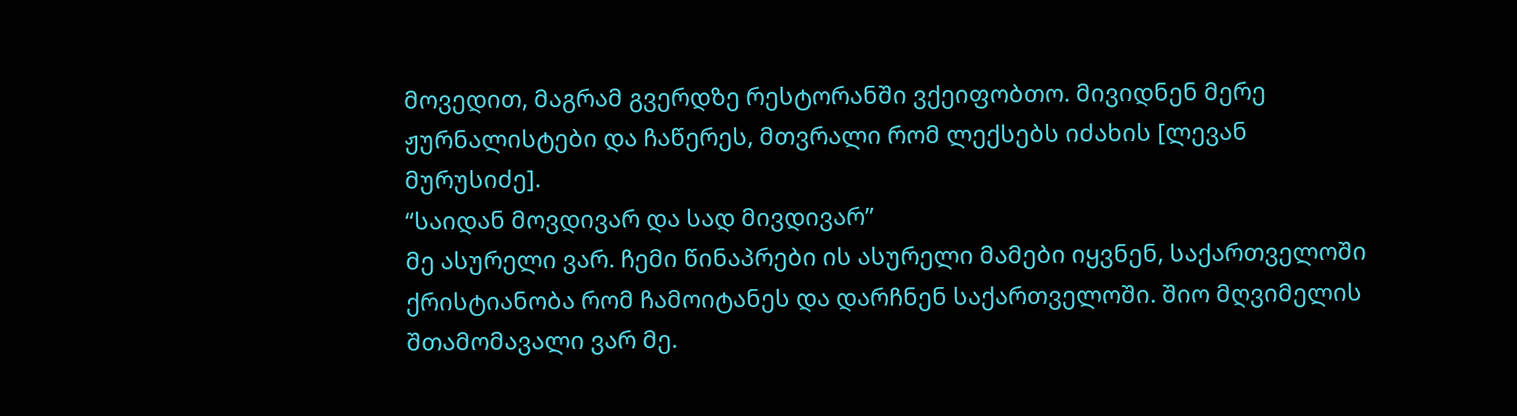მოვედით, მაგრამ გვერდზე რესტორანში ვქეიფობთო. მივიდნენ მერე ჟურნალისტები და ჩაწერეს, მთვრალი რომ ლექსებს იძახის [ლევან მურუსიძე].
“საიდან მოვდივარ და სად მივდივარ”
მე ასურელი ვარ. ჩემი წინაპრები ის ასურელი მამები იყვნენ, საქართველოში ქრისტიანობა რომ ჩამოიტანეს და დარჩნენ საქართველოში. შიო მღვიმელის შთამომავალი ვარ მე.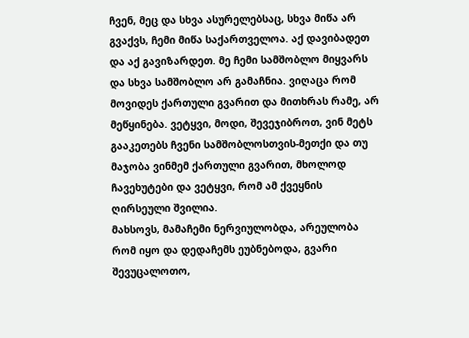ჩვენ, მეც და სხვა ასურელებსაც, სხვა მიწა არ გვაქვს, ჩემი მიწა საქართველოა. აქ დავიბადეთ და აქ გავიზარდეთ. მე ჩემი სამშობლო მიყვარს და სხვა სამშობლო არ გამაჩნია. ვიღაცა რომ მოვიდეს ქართული გვარით და მითხრას რამე, არ მეწყინება. ვეტყვი, მოდი, შევეჯიბროთ, ვინ მეტს გააკეთებს ჩვენი სამშობლოსთვის-მეთქი და თუ მაჯობა ვინმემ ქართული გვარით, მხოლოდ ჩავეხუტები და ვეტყვი, რომ ამ ქვეყნის ღირსეული შვილია.
მახსოვს, მამაჩემი ნერვიულობდა, არეულობა რომ იყო და დედაჩემს ეუბნებოდა, გვარი შევუცალოთო,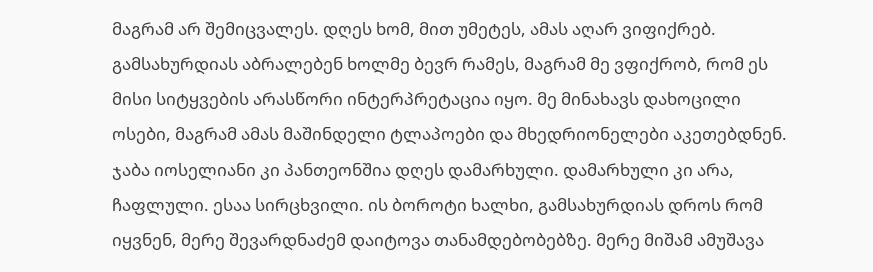მაგრამ არ შემიცვალეს. დღეს ხომ, მით უმეტეს, ამას აღარ ვიფიქრებ. გამსახურდიას აბრალებენ ხოლმე ბევრ რამეს, მაგრამ მე ვფიქრობ, რომ ეს მისი სიტყვების არასწორი ინტერპრეტაცია იყო. მე მინახავს დახოცილი ოსები, მაგრამ ამას მაშინდელი ტლაპოები და მხედრიონელები აკეთებდნენ. ჯაბა იოსელიანი კი პანთეონშია დღეს დამარხული. დამარხული კი არა, ჩაფლული. ესაა სირცხვილი. ის ბოროტი ხალხი, გამსახურდიას დროს რომ იყვნენ, მერე შევარდნაძემ დაიტოვა თანამდებობებზე. მერე მიშამ ამუშავა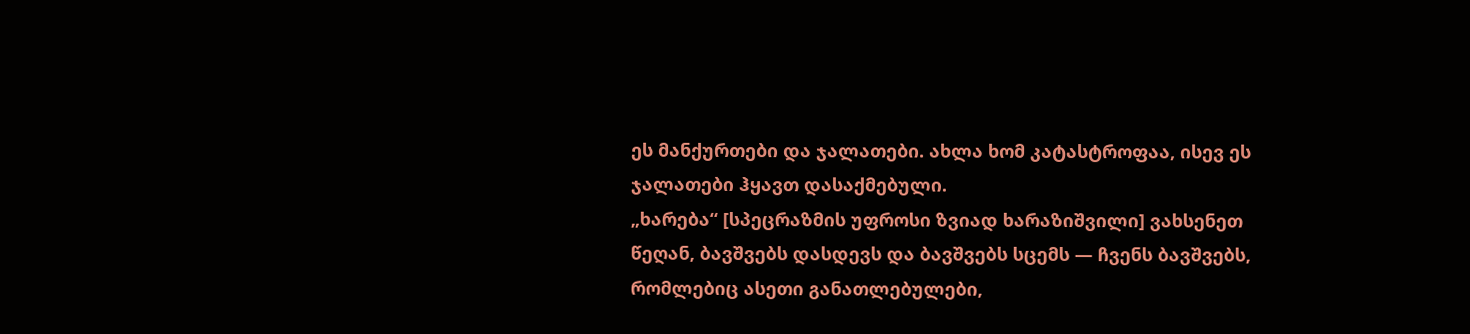ეს მანქურთები და ჯალათები. ახლა ხომ კატასტროფაა, ისევ ეს ჯალათები ჰყავთ დასაქმებული.
„ხარება“ [სპეცრაზმის უფროსი ზვიად ხარაზიშვილი] ვახსენეთ წეღან, ბავშვებს დასდევს და ბავშვებს სცემს — ჩვენს ბავშვებს, რომლებიც ასეთი განათლებულები,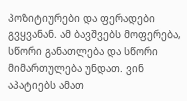პოზიტიურები და ფერადები გვყვანან. ამ ბავშვებს მოფერება, სწორი განათლება და სწორი მიმართულება უნდათ. ვინ აპატიებს ამათ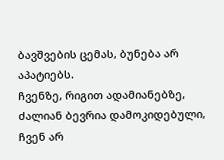ბავშვების ცემას, ბუნება არ აპატიებს.
ჩვენზე, რიგით ადამიანებზე, ძალიან ბევრია დამოკიდებული, ჩვენ არ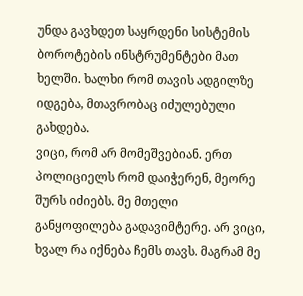უნდა გავხდეთ საყრდენი სისტემის ბოროტების ინსტრუმენტები მათ ხელში. ხალხი რომ თავის ადგილზე იდგება, მთავრობაც იძულებული გახდება.
ვიცი, რომ არ მომეშვებიან. ერთ პოლიციელს რომ დაიჭერენ, მეორე შურს იძიებს. მე მთელი განყოფილება გადავიმტერე. არ ვიცი, ხვალ რა იქნება ჩემს თავს. მაგრამ მე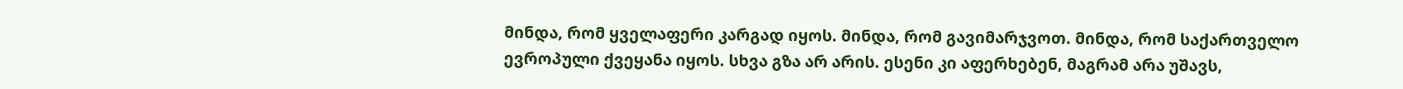მინდა, რომ ყველაფერი კარგად იყოს. მინდა, რომ გავიმარჯვოთ. მინდა, რომ საქართველო ევროპული ქვეყანა იყოს. სხვა გზა არ არის. ესენი კი აფერხებენ, მაგრამ არა უშავს,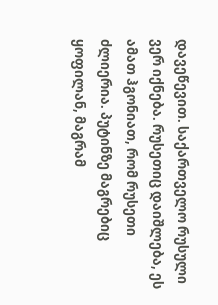დავეწევით. საქართველო რუსული ვერ იქნება. რუსეთიც დაიშლება, ეს ამათ ჰგონიათ, რომ რუსეთი ძლიერია. პუტინზე მაგრებიც ყოფილან, მაგრამ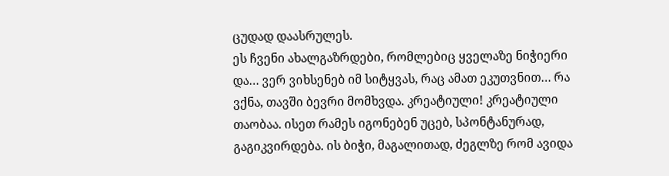ცუდად დაასრულეს.
ეს ჩვენი ახალგაზრდები, რომლებიც ყველაზე ნიჭიერი და… ვერ ვიხსენებ იმ სიტყვას, რაც ამათ ეკუთვნით… რა ვქნა, თავში ბევრი მომხვდა. კრეატიული! კრეატიული თაობაა. ისეთ რამეს იგონებენ უცებ, სპონტანურად, გაგიკვირდება. ის ბიჭი, მაგალითად, ძეგლზე რომ ავიდა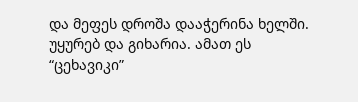და მეფეს დროშა დააჭერინა ხელში. უყურებ და გიხარია. ამათ ეს “ცეხავიკი”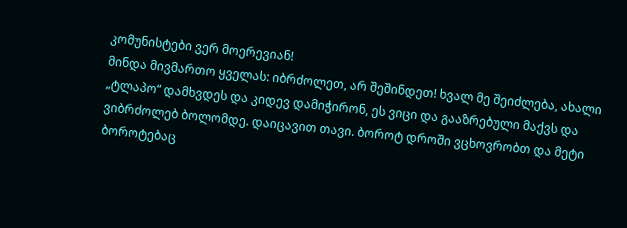კომუნისტები ვერ მოერევიან!
მინდა მივმართო ყველას: იბრძოლეთ, არ შეშინდეთ! ხვალ მე შეიძლება, ახალი „ტლაპო“ დამხვდეს და კიდევ დამიჭირონ, ეს ვიცი და გააზრებული მაქვს და ვიბრძოლებ ბოლომდე. დაიცავით თავი. ბოროტ დროში ვცხოვრობთ და მეტი ბოროტებაც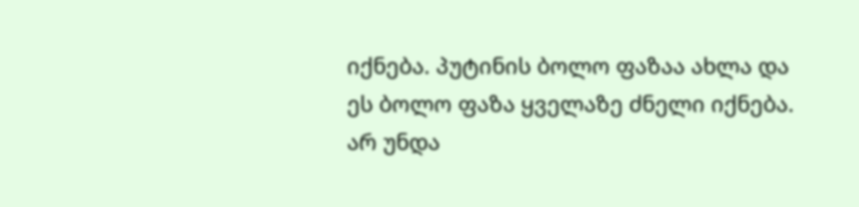იქნება. პუტინის ბოლო ფაზაა ახლა და ეს ბოლო ფაზა ყველაზე ძნელი იქნება. არ უნდა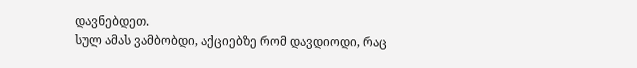დავნებდეთ.
სულ ამას ვამბობდი, აქციებზე რომ დავდიოდი, რაც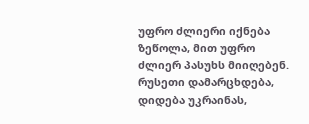უფრო ძლიერი იქნება ზეწოლა, მით უფრო ძლიერ პასუხს მიიღებენ. რუსეთი დამარცხდება, დიდება უკრაინას,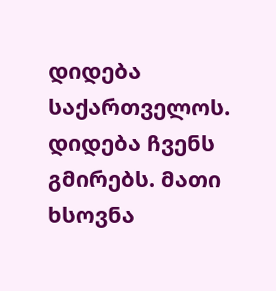დიდება საქართველოს. დიდება ჩვენს გმირებს. მათი ხსოვნა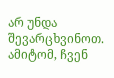არ უნდა შევარცხვინოთ. ამიტომ, ჩვენ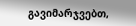გავიმარჯვებთ,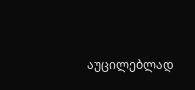აუცილებლად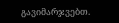გავიმარჯვებთ.